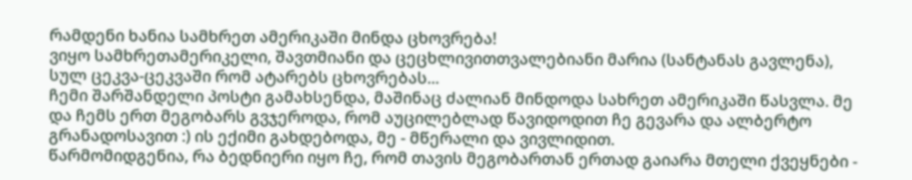რამდენი ხანია სამხრეთ ამერიკაში მინდა ცხოვრება!
ვიყო სამხრეთამერიკელი, შავთმიანი და ცეცხლივითთვალებიანი მარია (სანტანას გავლენა), სულ ცეკვა-ცეკვაში რომ ატარებს ცხოვრებას...
ჩემი შარშანდელი პოსტი გამახსენდა, მაშინაც ძალიან მინდოდა სახრეთ ამერიკაში წასვლა. მე და ჩემს ერთ მეგობარს გვჯეროდა, რომ აუცილებლად წავიდოდით ჩე გევარა და ალბერტო გრანადოსავით :) ის ექიმი გახდებოდა, მე - მწერალი და ვივლიდით.
წარმომიდგენია, რა ბედნიერი იყო ჩე, რომ თავის მეგობართან ერთად გაიარა მთელი ქვეყნები -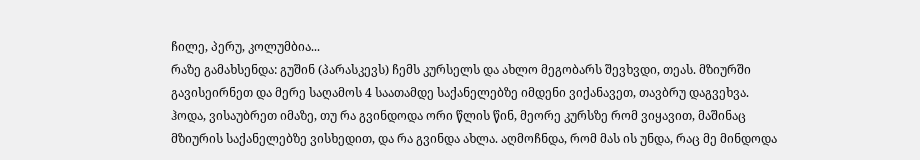ჩილე, პერუ, კოლუმბია...
რაზე გამახსენდა: გუშინ (პარასკევს) ჩემს კურსელს და ახლო მეგობარს შევხვდი, თეას. მზიურში გავისეირნეთ და მერე საღამოს 4 საათამდე საქანელებზე იმდენი ვიქანავეთ, თავბრუ დაგვეხვა. ჰოდა, ვისაუბრეთ იმაზე, თუ რა გვინდოდა ორი წლის წინ, მეორე კურსზე რომ ვიყავით, მაშინაც მზიურის საქანელებზე ვისხედით, და რა გვინდა ახლა. აღმოჩნდა, რომ მას ის უნდა, რაც მე მინდოდა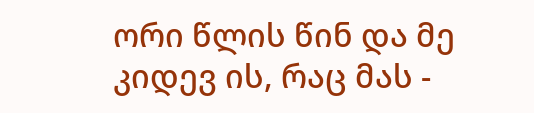ორი წლის წინ და მე კიდევ ის, რაც მას -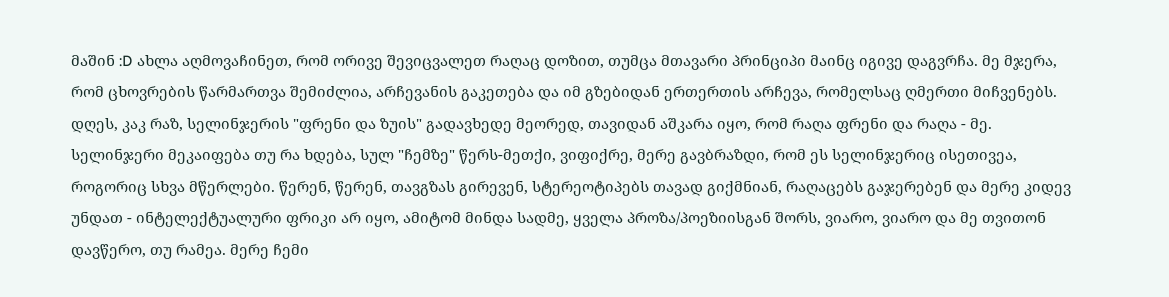მაშინ :D ახლა აღმოვაჩინეთ, რომ ორივე შევიცვალეთ რაღაც დოზით, თუმცა მთავარი პრინციპი მაინც იგივე დაგვრჩა. მე მჯერა, რომ ცხოვრების წარმართვა შემიძლია, არჩევანის გაკეთება და იმ გზებიდან ერთერთის არჩევა, რომელსაც ღმერთი მიჩვენებს.
დღეს, კაკ რაზ, სელინჯერის "ფრენი და ზუის" გადავხედე მეორედ, თავიდან აშკარა იყო, რომ რაღა ფრენი და რაღა - მე. სელინჯერი მეკაიფება თუ რა ხდება, სულ "ჩემზე" წერს-მეთქი, ვიფიქრე, მერე გავბრაზდი, რომ ეს სელინჯერიც ისეთივეა, როგორიც სხვა მწერლები. წერენ, წერენ, თავგზას გირევენ, სტერეოტიპებს თავად გიქმნიან, რაღაცებს გაჯერებენ და მერე კიდევ უნდათ - ინტელექტუალური ფრიკი არ იყო, ამიტომ მინდა სადმე, ყველა პროზა/პოეზიისგან შორს, ვიარო, ვიარო და მე თვითონ დავწერო, თუ რამეა. მერე ჩემი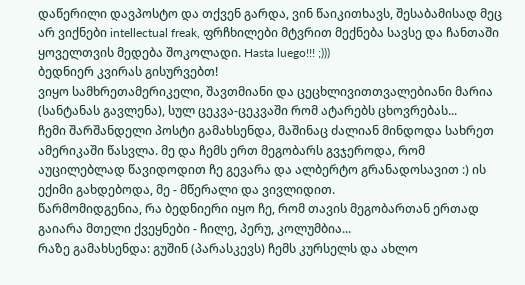დაწერილი დავპოსტო და თქვენ გარდა, ვინ წაიკითხავს, შესაბამისად მეც არ ვიქნები intellectual freak, ფრჩხილები მტვრით მექნება სავსე და ჩანთაში ყოველთვის მედება შოკოლადი. Hasta luego!!! ;)))
ბედნიერ კვირას გისურვებთ!
ვიყო სამხრეთამერიკელი, შავთმიანი და ცეცხლივითთვალებიანი მარია (სანტანას გავლენა), სულ ცეკვა-ცეკვაში რომ ატარებს ცხოვრებას...
ჩემი შარშანდელი პოსტი გამახსენდა, მაშინაც ძალიან მინდოდა სახრეთ ამერიკაში წასვლა. მე და ჩემს ერთ მეგობარს გვჯეროდა, რომ აუცილებლად წავიდოდით ჩე გევარა და ალბერტო გრანადოსავით :) ის ექიმი გახდებოდა, მე - მწერალი და ვივლიდით.
წარმომიდგენია, რა ბედნიერი იყო ჩე, რომ თავის მეგობართან ერთად გაიარა მთელი ქვეყნები - ჩილე, პერუ, კოლუმბია...
რაზე გამახსენდა: გუშინ (პარასკევს) ჩემს კურსელს და ახლო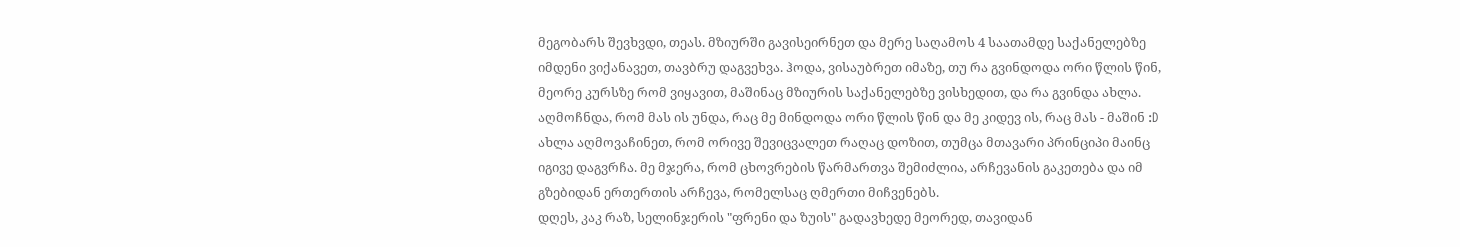მეგობარს შევხვდი, თეას. მზიურში გავისეირნეთ და მერე საღამოს 4 საათამდე საქანელებზე იმდენი ვიქანავეთ, თავბრუ დაგვეხვა. ჰოდა, ვისაუბრეთ იმაზე, თუ რა გვინდოდა ორი წლის წინ, მეორე კურსზე რომ ვიყავით, მაშინაც მზიურის საქანელებზე ვისხედით, და რა გვინდა ახლა. აღმოჩნდა, რომ მას ის უნდა, რაც მე მინდოდა ორი წლის წინ და მე კიდევ ის, რაც მას - მაშინ :D ახლა აღმოვაჩინეთ, რომ ორივე შევიცვალეთ რაღაც დოზით, თუმცა მთავარი პრინციპი მაინც იგივე დაგვრჩა. მე მჯერა, რომ ცხოვრების წარმართვა შემიძლია, არჩევანის გაკეთება და იმ გზებიდან ერთერთის არჩევა, რომელსაც ღმერთი მიჩვენებს.
დღეს, კაკ რაზ, სელინჯერის "ფრენი და ზუის" გადავხედე მეორედ, თავიდან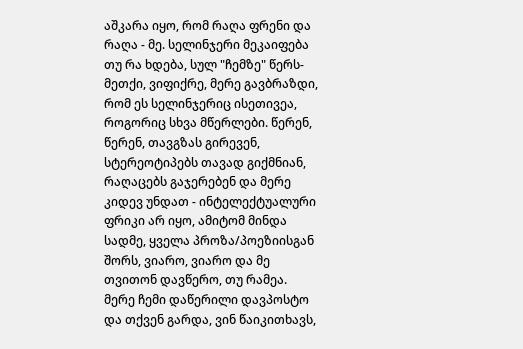აშკარა იყო, რომ რაღა ფრენი და რაღა - მე. სელინჯერი მეკაიფება თუ რა ხდება, სულ "ჩემზე" წერს-მეთქი, ვიფიქრე, მერე გავბრაზდი, რომ ეს სელინჯერიც ისეთივეა, როგორიც სხვა მწერლები. წერენ, წერენ, თავგზას გირევენ, სტერეოტიპებს თავად გიქმნიან, რაღაცებს გაჯერებენ და მერე კიდევ უნდათ - ინტელექტუალური ფრიკი არ იყო, ამიტომ მინდა სადმე, ყველა პროზა/პოეზიისგან შორს, ვიარო, ვიარო და მე თვითონ დავწერო, თუ რამეა. მერე ჩემი დაწერილი დავპოსტო და თქვენ გარდა, ვინ წაიკითხავს,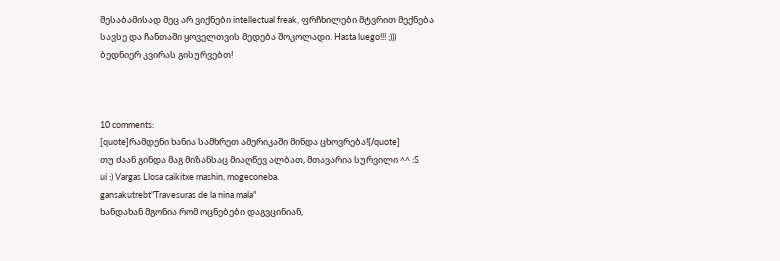შესაბამისად მეც არ ვიქნები intellectual freak, ფრჩხილები მტვრით მექნება სავსე და ჩანთაში ყოველთვის მედება შოკოლადი. Hasta luego!!! ;)))
ბედნიერ კვირას გისურვებთ!



10 comments:
[quote]რამდენი ხანია სამხრეთ ამერიკაში მინდა ცხოვრება![/quote]
თუ ძაან გინდა მაგ მიზანსაც მიაღწევ ალბათ, მთავარია სურვილი ^^ :S
ui :) Vargas Llosa caikitxe mashin, mogeconeba.
gansakutrebt"Travesuras de la nina mala"
ხანდახან მგონია რომ ოცნებები დაგვცინიან,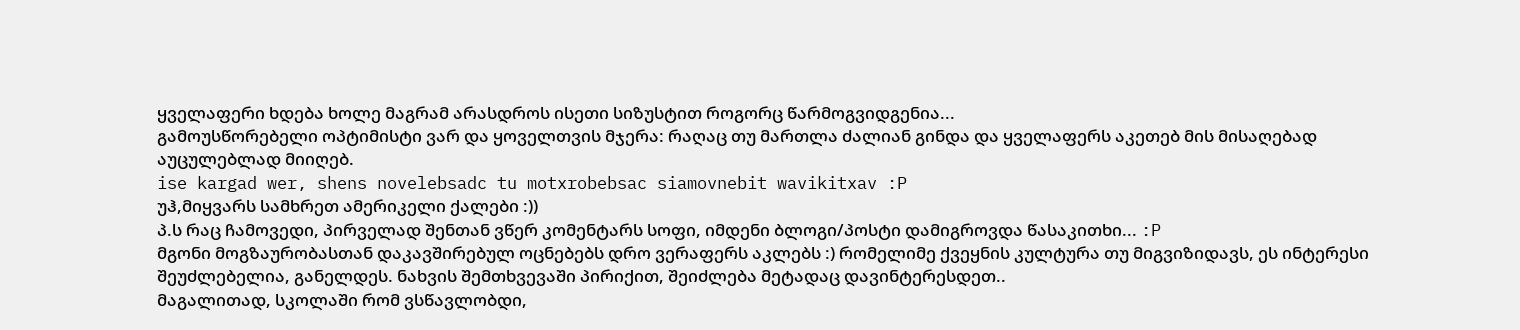ყველაფერი ხდება ხოლე მაგრამ არასდროს ისეთი სიზუსტით როგორც წარმოგვიდგენია...
გამოუსწორებელი ოპტიმისტი ვარ და ყოველთვის მჯერა: რაღაც თუ მართლა ძალიან გინდა და ყველაფერს აკეთებ მის მისაღებად აუცულებლად მიიღებ.
ise kargad wer, shens novelebsadc tu motxrobebsac siamovnebit wavikitxav :P
უჰ,მიყვარს სამხრეთ ამერიკელი ქალები :))
პ.ს რაც ჩამოვედი, პირველად შენთან ვწერ კომენტარს სოფი, იმდენი ბლოგი/პოსტი დამიგროვდა წასაკითხი... :P
მგონი მოგზაურობასთან დაკავშირებულ ოცნებებს დრო ვერაფერს აკლებს :) რომელიმე ქვეყნის კულტურა თუ მიგვიზიდავს, ეს ინტერესი შეუძლებელია, განელდეს. ნახვის შემთხვევაში პირიქით, შეიძლება მეტადაც დავინტერესდეთ..
მაგალითად, სკოლაში რომ ვსწავლობდი,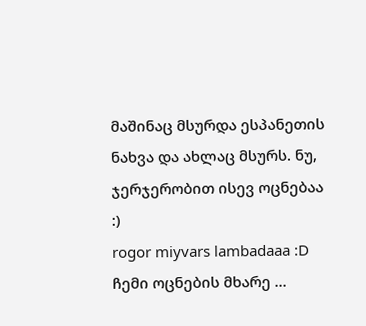მაშინაც მსურდა ესპანეთის ნახვა და ახლაც მსურს. ნუ, ჯერჯერობით ისევ ოცნებაა :)
rogor miyvars lambadaaa :D
ჩემი ოცნების მხარე ...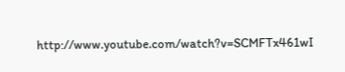http://www.youtube.com/watch?v=SCMFTx461wI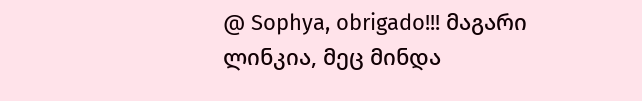@ Sophya, obrigado!!! მაგარი ლინკია, მეც მინდა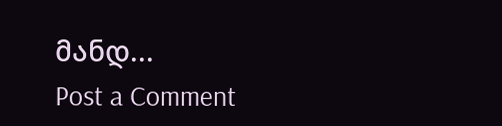მანდ...
Post a Comment